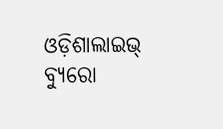ଓଡ଼ିଶାଲାଇଭ୍ ବ୍ୟୁରୋ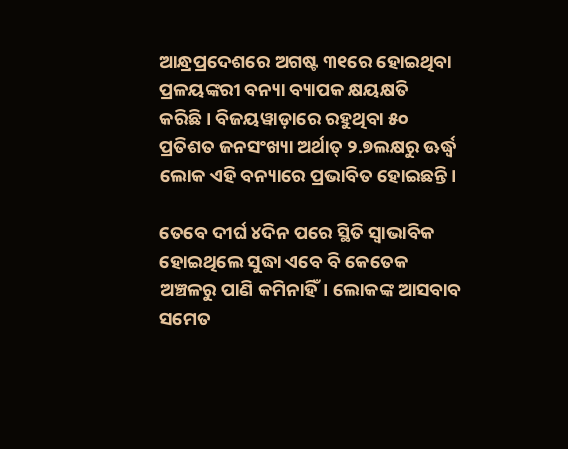ଆନ୍ଧ୍ରପ୍ରଦେଶରେ ଅଗଷ୍ଟ ୩୧ରେ ହୋଇଥିବା ପ୍ରଳୟଙ୍କରୀ ବନ୍ୟା ବ୍ୟାପକ କ୍ଷୟକ୍ଷତି କରିଛି। ବିଜୟୱାଡ଼ାରେ ରହୁଥିବା ୫୦ ପ୍ରତିଶତ ଜନସଂଖ୍ୟା ଅର୍ଥାତ୍ ୨.୭ଲକ୍ଷରୁ ଊର୍ଦ୍ଧ୍ୱ ଲୋକ ଏହି ବନ୍ୟାରେ ପ୍ରଭାବିତ ହୋଇଛନ୍ତି।

ତେବେ ଦୀର୍ଘ ୪ଦିନ ପରେ ସ୍ଥିତି ସ୍ୱାଭାବିକ ହୋଇଥିଲେ ସୁଦ୍ଧା ଏବେ ବି କେତେକ ଅଞ୍ଚଳରୁ ପାଣି କମିନାହିଁ। ଲୋକଙ୍କ ଆସବାବ ସମେତ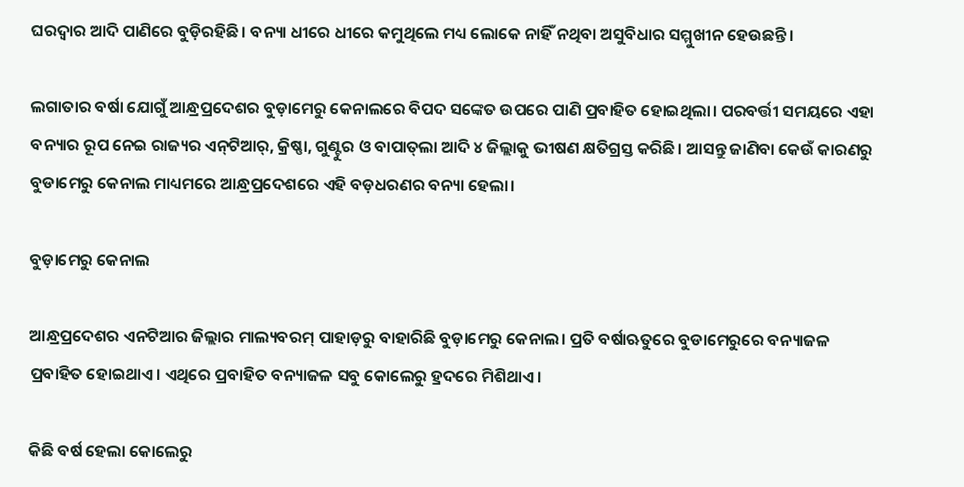ଘରଦ୍ୱାର ଆଦି ପାଣିରେ ବୁଡ଼ିରହିଛି। ବନ୍ୟା ଧୀରେ ଧୀରେ କମୁଥିଲେ ମଧ୍ୟ ଲୋକେ ନାହିଁ ନଥିବା ଅସୁବିଧାର ସମ୍ମୁଖୀନ ହେଉଛନ୍ତି।

ଲଗାତାର ବର୍ଷା ଯୋଗୁଁ ଆନ୍ଧ୍ରପ୍ରଦେଶର ବୁଡ଼ାମେରୁ କେନାଲରେ ବିପଦ ସଙ୍କେତ ଉପରେ ପାଣି ପ୍ରବାହିତ ହୋଇଥିଲା। ପରବର୍ତ୍ତୀ ସମୟରେ ଏହା ବନ୍ୟାର ରୂପ ନେଇ ରାଜ୍ୟର ଏନ୍‌ଟିଆର୍‌, କ୍ରିଷ୍ଣା, ଗୁଣ୍ଟୁର ଓ ବାପାତ୍‌ଲା ଆଦି ୪ ଜିଲ୍ଲାକୁ ଭୀଷଣ କ୍ଷତିଗ୍ରସ୍ତ କରିଛି। ଆସନ୍ତୁ ଜାଣିବା କେଉଁ କାରଣରୁ ବୁଡାମେରୁ କେନାଲ ମାଧ୍ୟମରେ ଆନ୍ଧ୍ରପ୍ରଦେଶରେ ଏହି ବଡ଼ଧରଣର ବନ୍ୟା ହେଲା।

ବୁଡ଼ାମେରୁ କେନାଲ

ଆନ୍ଧ୍ରପ୍ରଦେଶର ଏନଟିଆର ଜିଲ୍ଲାର ମାଲ୍ୟବରମ୍ ପାହାଡ଼ରୁ ବାହାରିଛି ବୁଡ଼ାମେରୁ କେନାଲ। ପ୍ରତି ବର୍ଷାଋତୁରେ ବୁଡାମେରୁରେ ବନ୍ୟାଜଳ ପ୍ରବାହିତ ହୋଇଥାଏ। ଏଥିରେ ପ୍ରବାହିତ ବନ୍ୟାଜଳ ସବୁ କୋଲେରୁ ହ୍ରଦରେ ମିଶିଥାଏ।

କିଛି ବର୍ଷ ହେଲା କୋଲେରୁ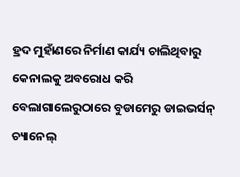ହ୍ରଦ ମୁହାଁଣରେ ନିର୍ମାଣ କାର୍ଯ୍ୟ ଚାଲିଥିବାରୁ କେନାଲକୁ ଅବରୋଧ କରି ବେଲାଗାଲେରୁଠାରେ ବୁଡାମେରୁ ଡାଇଭର୍ସନ୍ ଚ୍ୟାନେଲ୍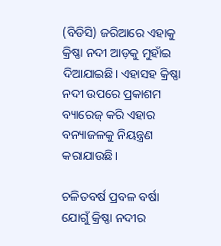(ବିଡିସି) ଜରିଆରେ ଏହାକୁ କ୍ରିଷ୍ଣା ନଦୀ ଆଡ଼କୁ ମୁହାଁଇ ଦିଆଯାଇଛି। ଏହାସହ କ୍ରିଷ୍ଣା ନଦୀ ଉପରେ ପ୍ରକାଶମ ବ୍ୟାରେଜ୍ କରି ଏହାର ବନ୍ୟାଜଳକୁ ନିୟନ୍ତ୍ରଣ କରାଯାଉଛି।

ଚଳିତବର୍ଷ ପ୍ରବଳ ବର୍ଷା ଯୋଗୁଁ କ୍ରିଷ୍ଣା ନଦୀର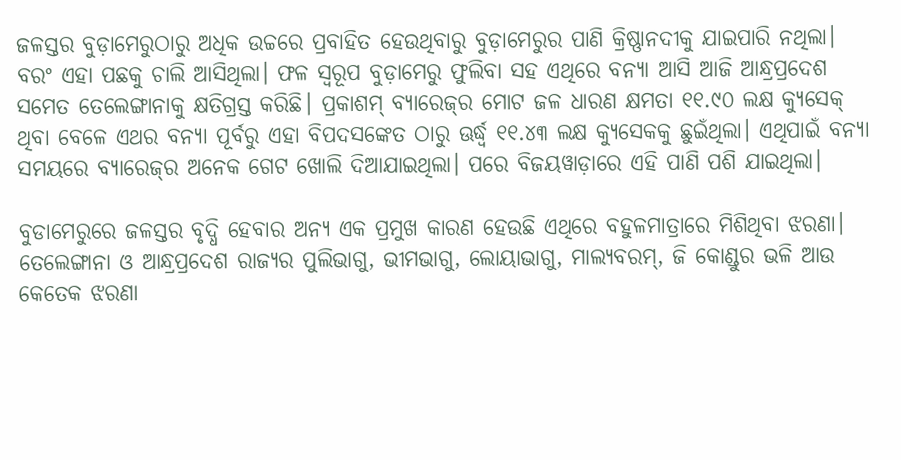ଜଳସ୍ତର ବୁଡ଼ାମେରୁଠାରୁ ଅଧିକ ଉଚ୍ଚରେ ପ୍ରବାହିତ ହେଉଥିବାରୁ ବୁଡ଼ାମେରୁର ପାଣି କ୍ରିଷ୍ଣାନଦୀକୁ ଯାଇପାରି ନଥିଲା। ବରଂ ଏହା ପଛକୁ ଚାଲି ଆସିଥିଲା। ଫଳ ସ୍ୱରୂପ ବୁଡ଼ାମେରୁ ଫୁଲିବା ସହ ଏଥିରେ ବନ୍ୟା ଆସି ଆଜି ଆନ୍ଧ୍ରପ୍ରଦେଶ ସମେତ ତେଲେଙ୍ଗାନାକୁ କ୍ଷତିଗ୍ରସ୍ତ କରିଛି। ପ୍ରକାଶମ୍ ବ୍ୟାରେଜ୍‌ର ମୋଟ ଜଳ ଧାରଣ କ୍ଷମତା ୧୧.୯୦ ଲକ୍ଷ କ୍ୟୁସେକ୍ ଥିବା ବେଳେ ଏଥର ବନ୍ୟା ପୂର୍ବରୁ ଏହା ବିପଦସଙ୍କେତ ଠାରୁ ଊର୍ଦ୍ଧ୍ୱ ୧୧.୪୩ ଲକ୍ଷ କ୍ୟୁସେକକୁ ଛୁଇଁଥିଲା। ଏଥିପାଇଁ ବନ୍ୟା ସମୟରେ ବ୍ୟାରେଜ୍‌ର ଅନେକ ଗେଟ ଖୋଲି ଦିଆଯାଇଥିଲା। ପରେ ବିଜୟୱାଡ଼ାରେ ଏହି ପାଣି ପଶି ଯାଇଥିଲା।

ବୁଡାମେରୁରେ ଜଳସ୍ତର ବୃଦ୍ଧି ହେବାର ଅନ୍ୟ ଏକ ପ୍ରମୁଖ କାରଣ ହେଉଛି ଏଥିରେ ବହୁଳମାତ୍ରାରେ ମିଶିଥିବା ଝରଣା। ତେଲେଙ୍ଗାନା ଓ ଆନ୍ଧ୍ରପ୍ରଦେଶ ରାଜ୍ୟର ପୁଲିଭାଗୁ, ଭୀମଭାଗୁ, ଲୋୟାଭାଗୁ, ମାଲ୍ୟବରମ୍‌, ଜି କୋଣ୍ଡୁର ଭଳି ଆଉ କେତେକ ଝରଣା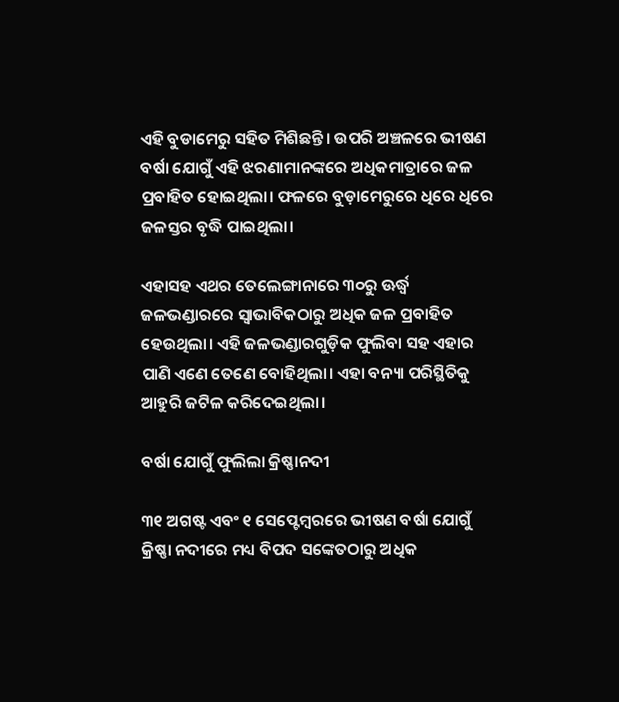ଏହି ବୁଡାମେରୁ ସହିତ ମିଶିଛନ୍ତି। ଉପରି ଅଞ୍ଚଳରେ ଭୀଷଣ ବର୍ଷା ଯୋଗୁଁ ଏହି ଝରଣାମାନଙ୍କରେ ଅଧିକମାତ୍ରାରେ ଜଳ ପ୍ରବାହିତ ହୋଇଥିଲା। ଫଳରେ ବୁଡ଼ାମେରୁରେ ଧିରେ ଧିରେ ଜଳସ୍ତର ବୃଦ୍ଧି ପାଇଥିଲା।

ଏହାସହ ଏଥର ତେଲେଙ୍ଗାନାରେ ୩୦ରୁ ଊର୍ଦ୍ଧ୍ୱ ଜଳଭଣ୍ଡାରରେ ସ୍ୱାଭାବିକଠାରୁ ଅଧିକ ଜଳ ପ୍ରବାହିତ ହେଉଥିଲା। ଏହି ଜଳଭଣ୍ଡାରଗୁଡ଼ିକ ଫୁଲିବା ସହ ଏହାର ପାଣି ଏଣେ ତେଣେ ବୋହିଥିଲା। ଏହା ବନ୍ୟା ପରିସ୍ଥିତିକୁ ଆହୁରି ଜଟିଳ କରିଦେଇଥିଲା।

ବର୍ଷା ଯୋଗୁଁ ଫୁଲିଲା କ୍ରିଷ୍ଣାନଦୀ

୩୧ ଅଗଷ୍ଟ ଏବଂ ୧ ସେପ୍ଟେମ୍ବରରେ ଭୀଷଣ ବର୍ଷା ଯୋଗୁଁ କ୍ରିଷ୍ଣା ନଦୀରେ ମଧ୍ୟ ବିପଦ ସଙ୍କେତଠାରୁ ଅଧିକ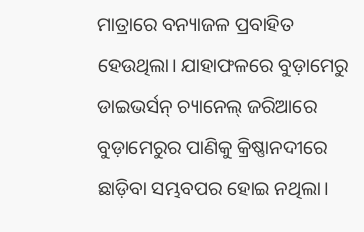ମାତ୍ରାରେ ବନ୍ୟାଜଳ ପ୍ରବାହିତ ହେଉଥିଲା। ଯାହାଫଳରେ ବୁଡ଼ାମେରୁ ଡାଇଭର୍ସନ୍ ଚ୍ୟାନେଲ୍ ଜରିଆରେ ବୁଡ଼ାମେରୁର ପାଣିକୁ କ୍ରିଷ୍ଣାନଦୀରେ ଛାଡ଼ିବା ସମ୍ଭବପର ହୋଇ ନଥିଲା।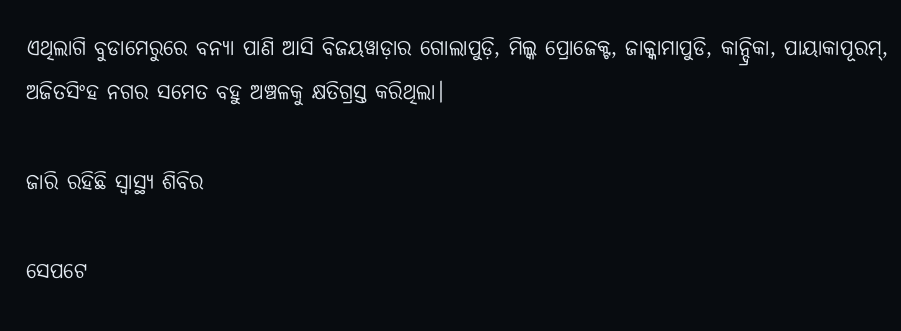ଏଥିଲାଗି ବୁଡାମେରୁରେ ବନ୍ୟା ପାଣି ଆସି ବିଜୟୱାଡ଼ାର ଗୋଲାପୁଡ଼ି, ମିଲ୍କ ପ୍ରୋଜେକ୍ଟ, ଜାକ୍କାମାପୁଡି, କାନ୍ଦ୍ରିକା, ପାୟାକାପୂରମ୍‌, ଅଜିତସିଂହ ନଗର ସମେତ ବହୁ ଅଞ୍ଚଳକୁ କ୍ଷତିଗ୍ରସ୍ତ କରିଥିଲା।

ଜାରି ରହିଛି ସ୍ୱାସ୍ଥ୍ୟ ଶିବିର

ସେପଟେ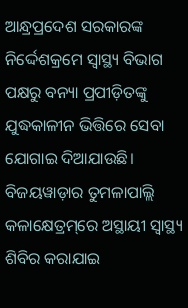ଆନ୍ଧ୍ରପ୍ରଦେଶ ସରକାରଙ୍କ ନିର୍ଦ୍ଦେଶକ୍ରମେ ସ୍ୱାସ୍ଥ୍ୟ ବିଭାଗ ପକ୍ଷରୁ ବନ୍ୟା ପ୍ରପୀଡ଼ିତଙ୍କୁ ଯୁଦ୍ଧକାଳୀନ ଭିତ୍ତିରେ ସେବା ଯୋଗାଇ ଦିଆଯାଉଛି। ବିଜୟୱାଡ଼ାର ତୁମଳାପାଲ୍ଲି କଳାକ୍ଷେତ୍ରମ୍‌ରେ ଅସ୍ଥାୟୀ ସ୍ୱାସ୍ଥ୍ୟ ଶିବିର କରାଯାଇ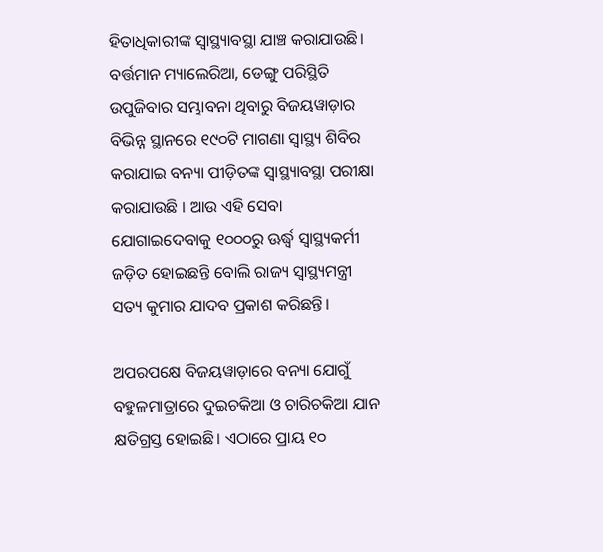ହିତାଧିକାରୀଙ୍କ ସ୍ୱାସ୍ଥ୍ୟାବସ୍ଥା ଯାଞ୍ଚ କରାଯାଉଛି। ବର୍ତ୍ତମାନ ମ୍ୟାଲେରିଆ, ଡେଙ୍ଗୁ ପରିସ୍ଥିତି ଉପୁଜିବାର ସମ୍ଭାବନା ଥିବାରୁ ବିଜୟୱାଡ଼ାର ବିଭିନ୍ନ ସ୍ଥାନରେ ୧୯୦ଟି ମାଗଣା ସ୍ୱାସ୍ଥ୍ୟ ଶିବିର କରାଯାଇ ବନ୍ୟା ପୀଡ଼ିତଙ୍କ ସ୍ୱାସ୍ଥ୍ୟାବସ୍ଥା ପରୀକ୍ଷା କରାଯାଉଛି । ଆଉ ଏହି ସେବା ଯୋଗାଇଦେବାକୁ ୧୦୦୦ରୁ ଊର୍ଦ୍ଧ୍ୱ ସ୍ୱାସ୍ଥ୍ୟକର୍ମୀ ଜଡ଼ିତ ହୋଇଛନ୍ତି ବୋଲି ରାଜ୍ୟ ସ୍ୱାସ୍ଥ୍ୟମନ୍ତ୍ରୀ ସତ୍ୟ କୁମାର ଯାଦବ ପ୍ରକାଶ କରିଛନ୍ତି।

ଅପରପକ୍ଷେ ବିଜୟୱାଡ଼ାରେ ବନ୍ୟା ଯୋଗୁଁ ବହୁଳମାତ୍ରାରେ ଦୁଇଚକିଆ ଓ ଚାରିଚକିଆ ଯାନ କ୍ଷତିଗ୍ରସ୍ତ ହୋଇଛି। ଏଠାରେ ପ୍ରାୟ ୧୦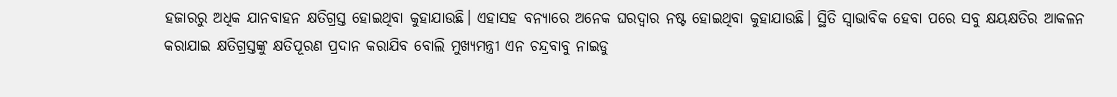ହଜାରରୁ ଅଧିକ ଯାନବାହନ କ୍ଷତିଗ୍ରସ୍ତ ହୋଇଥିବା କୁହାଯାଉଛି। ଏହାସହ ବନ୍ୟାରେ ଅନେକ ଘରଦ୍ଵାର ନଷ୍ଟ ହୋଇଥିବା କୁହାଯାଉଛି। ସ୍ଥିତି ସ୍ୱାଭାବିକ ହେବା ପରେ ସବୁ କ୍ଷୟକ୍ଷତିର ଆକଳନ କରାଯାଇ କ୍ଷତିଗ୍ରସ୍ତଙ୍କୁ କ୍ଷତିପୂରଣ ପ୍ରଦାନ କରାଯିବ ବୋଲି ମୁଖ୍ୟମନ୍ତ୍ରୀ ଏନ ଚନ୍ଦ୍ରବାବୁ ନାଇଡୁ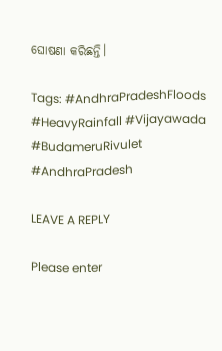ଘୋଷଣା କରିଛନ୍ତି।

Tags: #AndhraPradeshFloods #HeavyRainfall #Vijayawada #BudameruRivulet #AndhraPradesh

LEAVE A REPLY

Please enter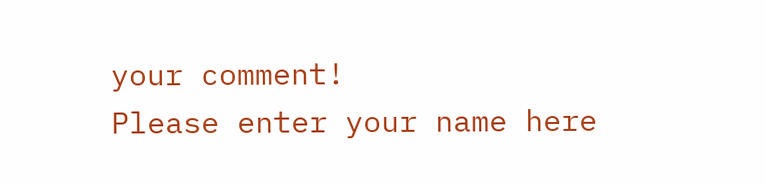your comment!
Please enter your name here